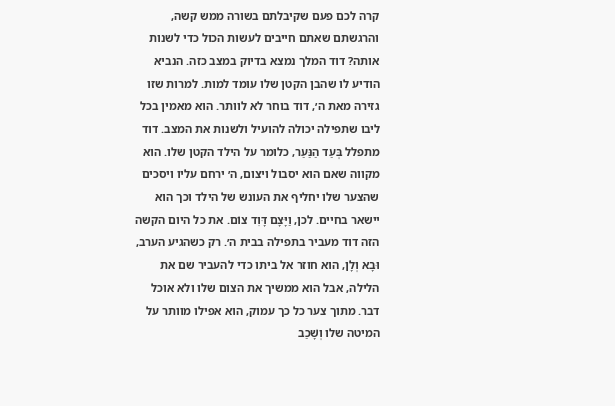קרה לכם פעם שקיבלתם בשורה ממש קשה, והרגשתם שאתם חייבים לעשות הכול כדי לשנות אותה? דוד המלך נמצא בדיוק במצב כזה. הנביא הודיע לו שהבן הקטן שלו עומד למות. למרות שזו גזירה מאת ה׳, דוד בוחר לא לוותר. הוא מאמין בכל ליבו שתפילה יכולה להועיל ולשנות את המצב. דוד מתפלל בְּעַד הַנַּעַר, כלומר על הילד הקטן שלו. הוא מקווה שאם הוא יסבול ויצום, ה׳ ירחם עליו ויסכים שהצער שלו יחליף את העונש של הילד וכך הוא יישאר בחיים. לכן, וַיָּצָם דָּוִד צוֹם. את כל היום הקשה הזה דוד מעביר בתפילה בבית ה׳. רק כשהגיע הערב, וּבָא וְלָן, הוא חוזר אל ביתו כדי להעביר שם את הלילה, אבל הוא ממשיך את הצום שלו ולא אוכל דבר. מתוך צער כל כך עמוק, הוא אפילו מוותר על המיטה שלו וְשָׁכַב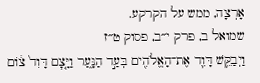אָרְצָה, ממש על הקרקע.
שמואל ב, פרק י״ב, פסוק ט״ז
וַיְבַקֵּ֥שׁ דָּוִ֛ד אֶת־הָאֱלֹהִ֖ים בְּעַ֣ד הַנָּ֑עַר וַיָּ֤צׇם דָּוִד֙ צ֔וֹם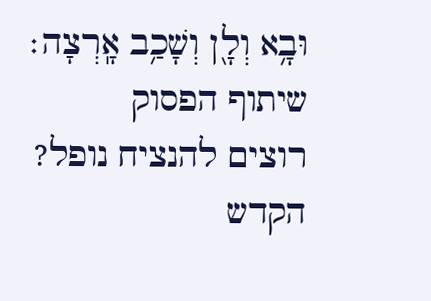וּבָ֥א וְלָ֖ן וְשָׁכַ֥ב אָֽרְצָה׃
שיתוף הפסוק
רוצים להנציח נופל?
הקדש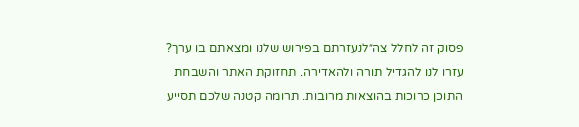פסוק זה לחלל צה״לנעזרתם בפירוש שלנו ומצאתם בו ערך?
עזרו לנו להגדיל תורה ולהאדירה. תחזוקת האתר והשבחת התוכן כרוכות בהוצאות מרובות. תרומה קטנה שלכם תסייע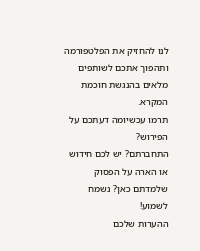לנו להחזיק את הפלטפורמה ותהפוך אתכם לשותפים מלאים בהנגשת חוכמת המקרא.
תרמו עכשיומה דעתכם על הפירוש?
התחברתם? יש לכם חידוש או הארה על הפסוק שלמדתם כאן? נשמח לשמוע!
ההערות שלכם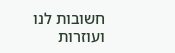חשובות לנו ועוזרות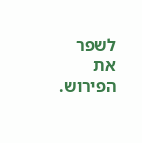לשפר את הפירוש.